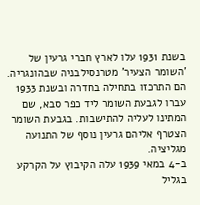בשנת 1931 עלו לארץ חברי גרעין של 'השומר הצעיר' מטרנסילבניה שבהונגריה. הם התרכזו בתחילה בחדרה ובשנת 1933 עברו לגבעת השומר ליד כפר סבא, שם המתינו לעליה להתישבות. בגבעת השומר הצטרף אליהם גרעין נוסף של התנועה מגליציה.
ב-4 במאי 1939 עלה הקיבוץ על הקרקע בגליל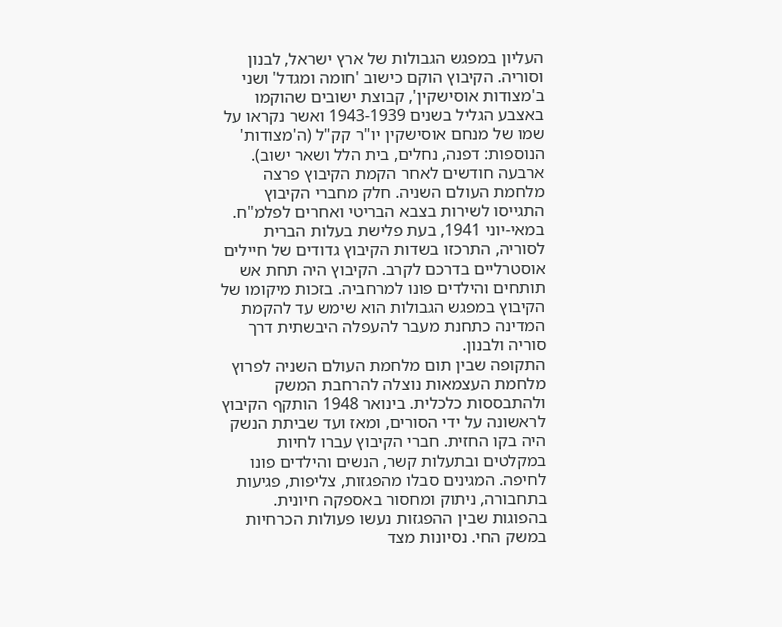העליון במפגש הגבולות של ארץ ישראל, לבנון וסוריה. הקיבוץ הוקם כישוב 'חומה ומגדל' ושני ב'מצודות אוסישקין', קבוצת ישובים שהוקמו באצבע הגליל בשנים 1943-1939 ואשר נקראו על שמו של מנחם אוסישקין יו"ר קק"ל (ה'מצודות' הנוספות: דפנה, נחלים, בית הלל ושאר ישוב).
ארבעה חודשים לאחר הקמת הקיבוץ פרצה מלחמת העולם השניה. חלק מחברי הקיבוץ התגייסו לשירות בצבא הבריטי ואחרים לפלמ"ח. במאי-יוני 1941, בעת פלישת בעלות הברית לסוריה, התרכזו בשדות הקיבוץ גדודים של חיילים אוסטרליים בדרכם לקרב. הקיבוץ היה תחת אש תותחים והילדים פונו למרחביה. בזכות מיקומו של הקיבוץ במפגש הגבולות הוא שימש עד להקמת המדינה כתחנת מעבר להעפלה היבשתית דרך סוריה ולבנון.
התקופה שבין תום מלחמת העולם השניה לפרוץ מלחמת העצמאות נוצלה להרחבת המשק ולהתבססות כלכלית. בינואר 1948 הותקף הקיבוץ לראשונה על ידי הסורים, ומאז ועד שביתת הנשק היה בקו החזית. חברי הקיבוץ עברו לחיות במקלטים ובתעלות קשר, הנשים והילדים פונו לחיפה. המגינים סבלו מהפגזות, צליפות, פגיעות בתחבורה, ניתוק ומחסור באספקה חיונית. בהפוגות שבין ההפגזות נעשו פעולות הכרחיות במשק החי. נסיונות מצד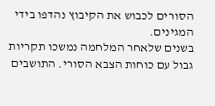הסורים לכבוש את הקיבוץ נהדפו בידי המגינים.
בשנים שלאחר המלחמה נמשכו תקריות גבול עם כוחות הצבא הסורי. התושבים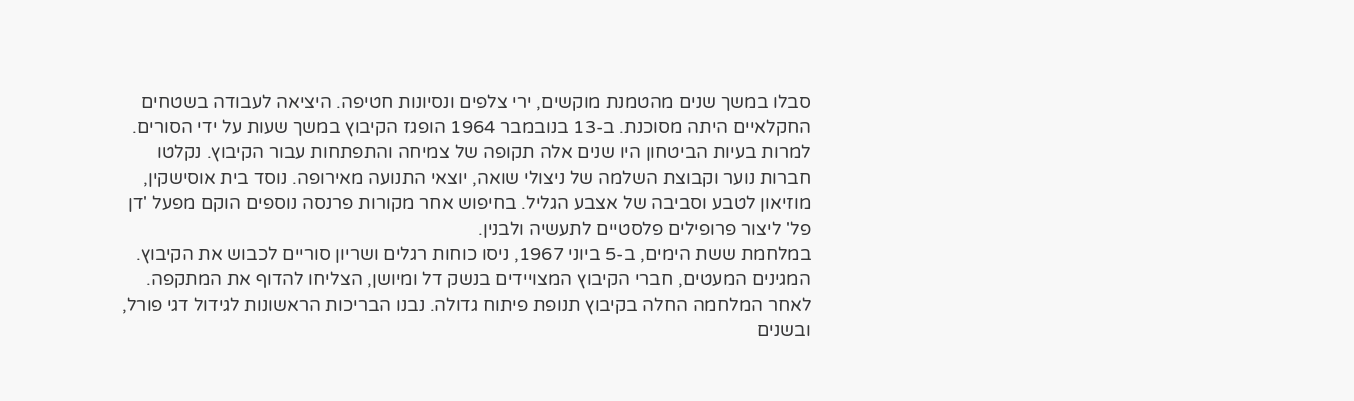סבלו במשך שנים מהטמנת מוקשים, ירי צלפים ונסיונות חטיפה. היציאה לעבודה בשטחים החקלאיים היתה מסוכנת. ב-13 בנובמבר 1964 הופגז הקיבוץ במשך שעות על ידי הסורים. למרות בעיות הביטחון היו שנים אלה תקופה של צמיחה והתפתחות עבור הקיבוץ. נקלטו חברות נוער וקבוצת השלמה של ניצולי שואה, יוצאי התנועה מאירופה. נוסד בית אוסישקין, מוזיאון לטבע וסביבה של אצבע הגליל. בחיפוש אחר מקורות פרנסה נוספים הוקם מפעל 'דן פל' ליצור פרופילים פלסטיים לתעשיה ולבנין.
במלחמת ששת הימים, ב-5 ביוני 1967, ניסו כוחות רגלים ושריון סוריים לכבוש את הקיבוץ. המגינים המעטים, חברי הקיבוץ המצויידים בנשק דל ומיושן, הצליחו להדוף את המתקפה. לאחר המלחמה החלה בקיבוץ תנופת פיתוח גדולה. נבנו הבריכות הראשונות לגידול דגי פורל, ובשנים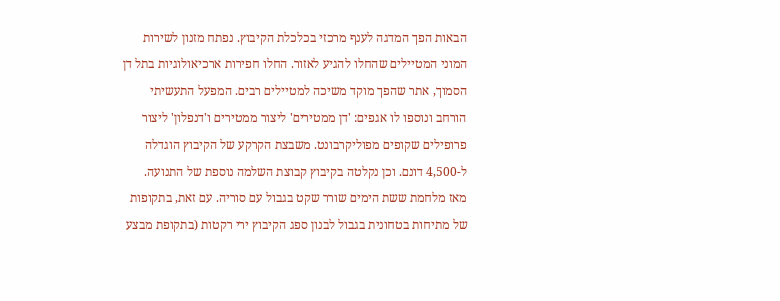הבאות הפך המדגה לענף מרכזי בכלכלת הקיבוץ. נפתח מזנון לשירות המוני המטיילים שהחלו להגיע לאזור. החלו חפירות ארכיאולוגיות בתל דן הסמוך, אתר שהפך מוקד משיכה למטיילים רבים. המפעל התעשיתי הורחב ונוספו לו אגפים: 'דן ממטירים' ליצור ממטירים ו'דנפלון' ליצור פרופילים שקופים מפוליקרבונט. משבצת הקרקע של הקיבוץ הוגדלה ל-4,500 דונם. וכן נקלטה בקיבוץ קבוצת השלמה נוספת של התנועה.
מאז מלחמת ששת הימים שורר שקט בגבול עם סוריה. עם זאת, בתקופות של מתיחות בטחונית בגבול לבנון ספג הקיבוץ ירי רקטות (בתקופת מבצע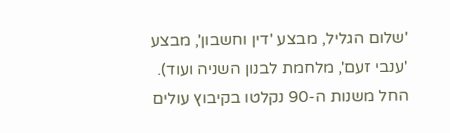'שלום הגליל, מבצע 'דין וחשבון', מבצע 'ענבי זעם', מלחמת לבנון השניה ועוד). החל משנות ה-90 נקלטו בקיבוץ עולים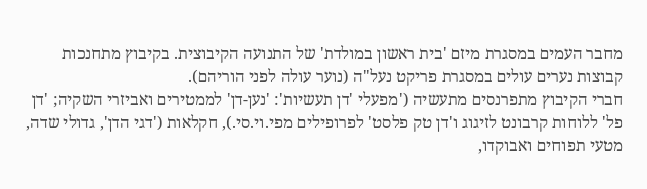מחבר העמים במסגרת מיזם 'בית ראשון במולדת' של התנועה הקיבוצית. בקיבוץ מתחנכות קבוצות נערים עולים במסגרת פריקט נעל"ה (נוער עולה לפני הוריהם).
חברי הקיבוץ מתפרנסים מתעשיה ('מפעלי 'דן תעשיות': 'נען-דן' לממטירים ואביזרי השקיה; 'דן פל' ללוחות קרבונט לזיגוג ו'דן טק פלסט' לפרופילים מפי.וי.סי.), חקלאות ('דגי הדן', גדולי שדה, מטעי תפוחים ואבוקדו,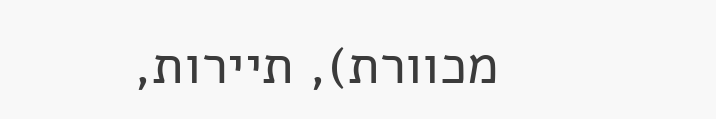מכוורת), תיירות,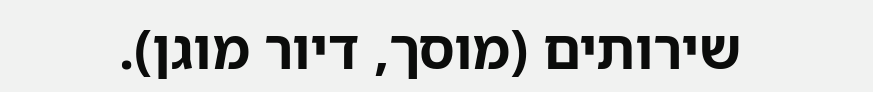שירותים (מוסך, דיור מוגן).